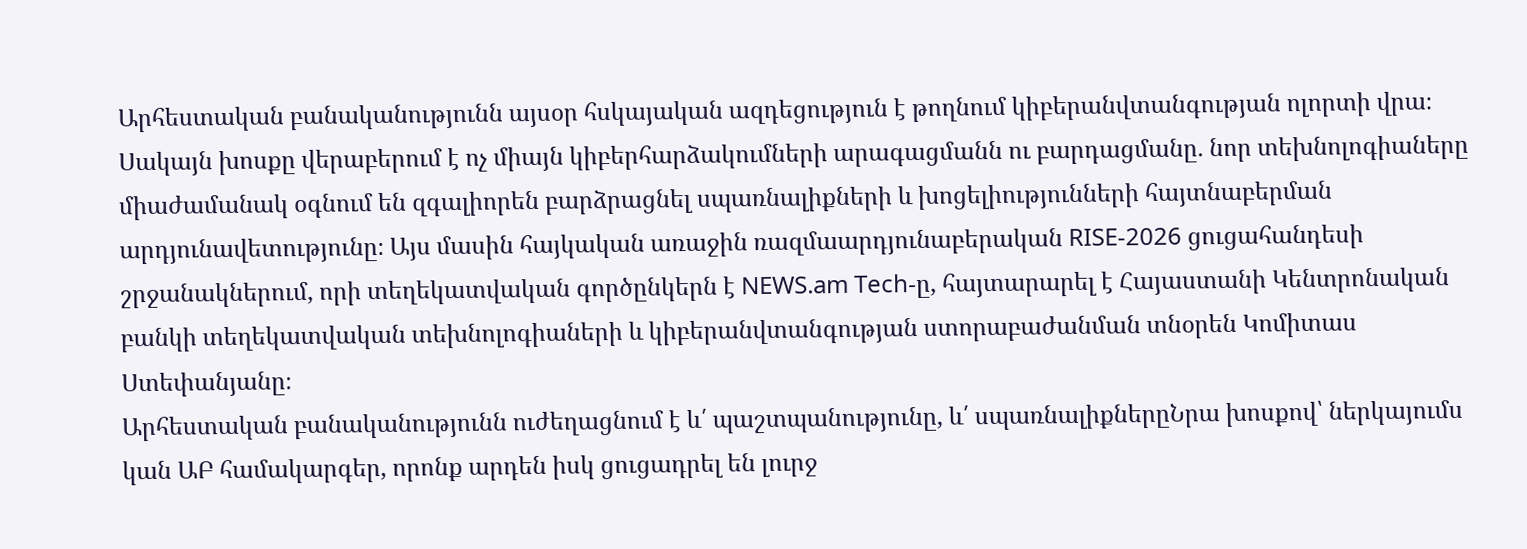Արհեստական բանականությունն այսօր հսկայական ազդեցություն է թողնում կիբերանվտանգության ոլորտի վրա։ Սակայն խոսքը վերաբերում է ոչ միայն կիբերհարձակումների արագացմանն ու բարդացմանը. նոր տեխնոլոգիաները միաժամանակ օգնում են զգալիորեն բարձրացնել սպառնալիքների և խոցելիությունների հայտնաբերման արդյունավետությունը։ Այս մասին հայկական առաջին ռազմաարդյունաբերական RISE-2026 ցուցահանդեսի շրջանակներում, որի տեղեկատվական գործընկերն է NEWS.am Tech-ը, հայտարարել է Հայաստանի Կենտրոնական բանկի տեղեկատվական տեխնոլոգիաների և կիբերանվտանգության ստորաբաժանման տնօրեն Կոմիտաս Ստեփանյանը։
Արհեստական բանականությունն ուժեղացնում է և՛ պաշտպանությունը, և՛ սպառնալիքներըՆրա խոսքով՝ ներկայումս կան ԱԲ համակարգեր, որոնք արդեն իսկ ցուցադրել են լուրջ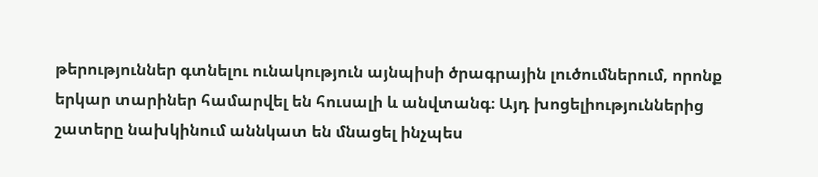թերություններ գտնելու ունակություն այնպիսի ծրագրային լուծումներում, որոնք երկար տարիներ համարվել են հուսալի և անվտանգ։ Այդ խոցելիություններից շատերը նախկինում աննկատ են մնացել ինչպես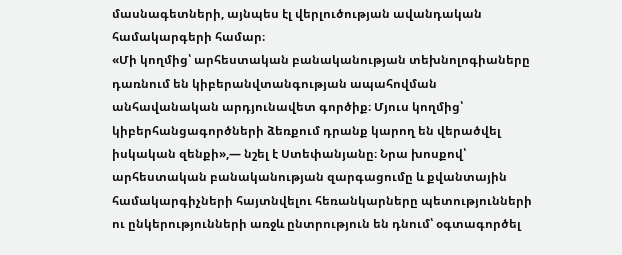մասնագետների, այնպես էլ վերլուծության ավանդական համակարգերի համար։
«Մի կողմից՝ արհեստական բանականության տեխնոլոգիաները դառնում են կիբերանվտանգության ապահովման անհավանական արդյունավետ գործիք։ Մյուս կողմից՝ կիբերհանցագործների ձեռքում դրանք կարող են վերածվել իսկական զենքի»,— նշել է Ստեփանյանը։ Նրա խոսքով՝ արհեստական բանականության զարգացումը և քվանտային համակարգիչների հայտնվելու հեռանկարները պետությունների ու ընկերությունների առջև ընտրություն են դնում՝ օգտագործել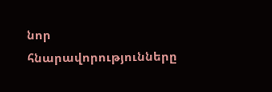նոր հնարավորությունները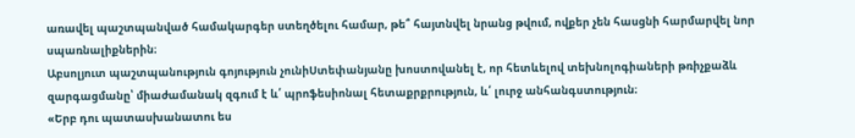առավել պաշտպանված համակարգեր ստեղծելու համար, թե՞ հայտնվել նրանց թվում, ովքեր չեն հասցնի հարմարվել նոր սպառնալիքներին։
Աբսոլյուտ պաշտպանություն գոյություն չունիՍտեփանյանը խոստովանել է, որ հետևելով տեխնոլոգիաների թռիչքաձև զարգացմանը՝ միաժամանակ զգում է և՛ պրոֆեսիոնալ հետաքրքրություն, և՛ լուրջ անհանգստություն։
«Երբ դու պատասխանատու ես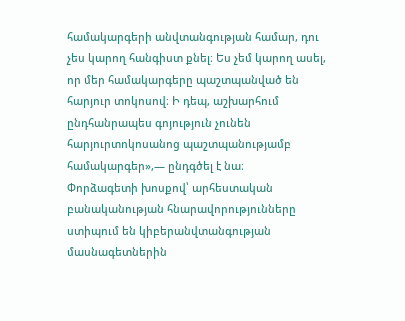համակարգերի անվտանգության համար, դու չես կարող հանգիստ քնել։ Ես չեմ կարող ասել, որ մեր համակարգերը պաշտպանված են հարյուր տոկոսով։ Ի դեպ, աշխարհում ընդհանրապես գոյություն չունեն հարյուրտոկոսանոց պաշտպանությամբ համակարգեր»,— ընդգծել է նա։
Փորձագետի խոսքով՝ արհեստական բանականության հնարավորությունները ստիպում են կիբերանվտանգության մասնագետներին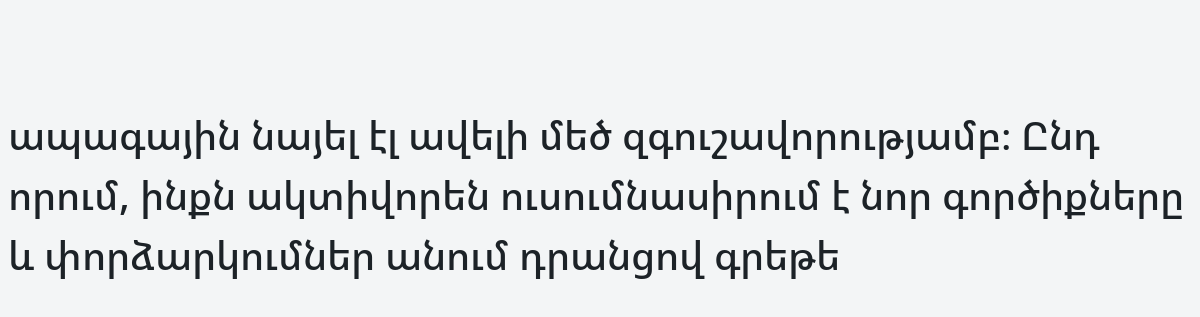ապագային նայել էլ ավելի մեծ զգուշավորությամբ։ Ընդ որում, ինքն ակտիվորեն ուսումնասիրում է նոր գործիքները և փորձարկումներ անում դրանցով գրեթե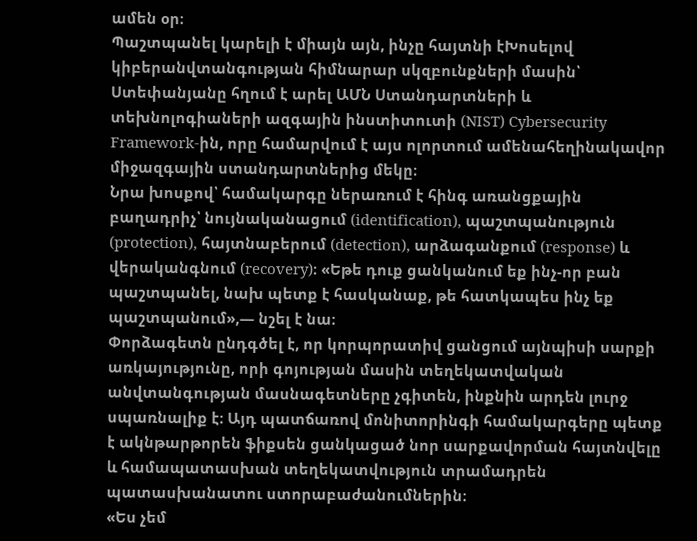ամեն օր։
Պաշտպանել կարելի է միայն այն, ինչը հայտնի էԽոսելով կիբերանվտանգության հիմնարար սկզբունքների մասին՝ Ստեփանյանը հղում է արել ԱՄՆ Ստանդարտների և տեխնոլոգիաների ազգային ինստիտուտի (NIST) Cybersecurity Framework-ին, որը համարվում է այս ոլորտում ամենահեղինակավոր միջազգային ստանդարտներից մեկը։
Նրա խոսքով՝ համակարգը ներառում է հինգ առանցքային բաղադրիչ՝ նույնականացում (identification), պաշտպանություն (protection), հայտնաբերում (detection), արձագանքում (response) և վերականգնում (recovery)։ «Եթե դուք ցանկանում եք ինչ-որ բան պաշտպանել, նախ պետք է հասկանաք, թե հատկապես ինչ եք պաշտպանում»,— նշել է նա։
Փորձագետն ընդգծել է, որ կորպորատիվ ցանցում այնպիսի սարքի առկայությունը, որի գոյության մասին տեղեկատվական անվտանգության մասնագետները չգիտեն, ինքնին արդեն լուրջ սպառնալիք է։ Այդ պատճառով մոնիտորինգի համակարգերը պետք է ակնթարթորեն ֆիքսեն ցանկացած նոր սարքավորման հայտնվելը և համապատասխան տեղեկատվություն տրամադրեն պատասխանատու ստորաբաժանումներին։
«Ես չեմ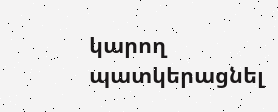կարող պատկերացնել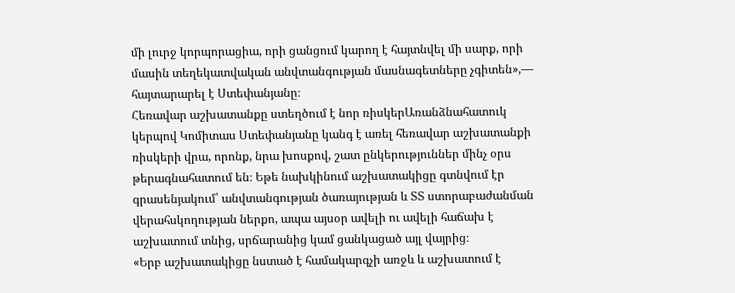մի լուրջ կորպորացիա, որի ցանցում կարող է հայտնվել մի սարք, որի մասին տեղեկատվական անվտանգության մասնագետները չգիտեն»,— հայտարարել է Ստեփանյանը։
Հեռավար աշխատանքը ստեղծում է նոր ռիսկերԱռանձնահատուկ կերպով Կոմիտաս Ստեփանյանը կանգ է առել հեռավար աշխատանքի ռիսկերի վրա, որոնք, նրա խոսքով, շատ ընկերություններ մինչ օրս թերագնահատում են։ Եթե նախկինում աշխատակիցը գտնվում էր գրասենյակում՝ անվտանգության ծառայության և ՏՏ ստորաբաժանման վերահսկողության ներքո, ապա այսօր ավելի ու ավելի հաճախ է աշխատում տնից, սրճարանից կամ ցանկացած այլ վայրից։
«Երբ աշխատակիցը նստած է համակարգչի առջև և աշխատում է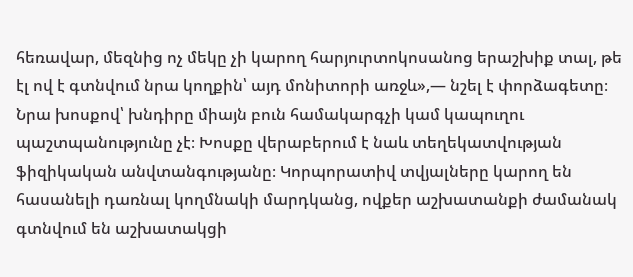հեռավար, մեզնից ոչ մեկը չի կարող հարյուրտոկոսանոց երաշխիք տալ, թե էլ ով է գտնվում նրա կողքին՝ այդ մոնիտորի առջև»,— նշել է փորձագետը։
Նրա խոսքով՝ խնդիրը միայն բուն համակարգչի կամ կապուղու պաշտպանությունը չէ։ Խոսքը վերաբերում է նաև տեղեկատվության ֆիզիկական անվտանգությանը։ Կորպորատիվ տվյալները կարող են հասանելի դառնալ կողմնակի մարդկանց, ովքեր աշխատանքի ժամանակ գտնվում են աշխատակցի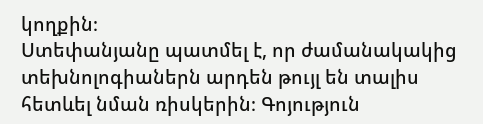կողքին։
Ստեփանյանը պատմել է, որ ժամանակակից տեխնոլոգիաներն արդեն թույլ են տալիս հետևել նման ռիսկերին։ Գոյություն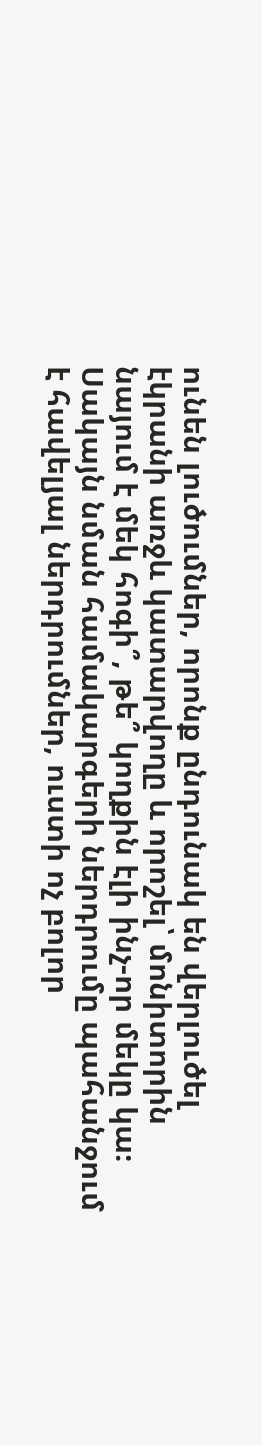ունեն լուծումներ, որոնք ընդունակ են վերլուծել էկրանի առջև կատարվողը և որոշել՝ մոնիտորին նայում է մեկ հոգի՞, թե՞ կողքին էլի ինչ-որ մեկը կա։ Սակայն նման համակարգերի ներդրումը պահանջում է հավելյալ ներդրումներ, ուստի ոչ բոլոր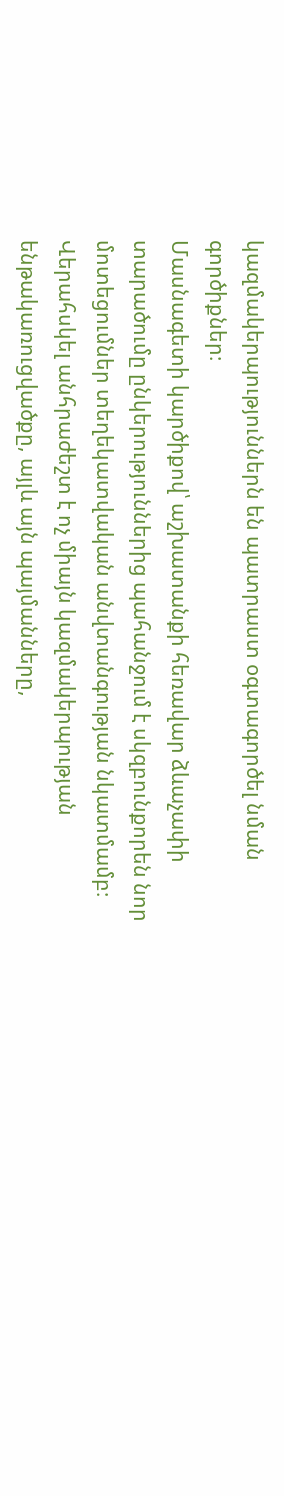կազմակերպություններն են պատրաստ օգտագործել նման գործիքներ։
Մասնագետի կարծիքով՝ աշխատանքի հեռավար ձևաչափի տարածումը ընկերություններից պահանջում է սկզբունքորեն նոր մոտեցումներ տեղեկատվական անվտանգության նկատմամբ։ Վերահսկել անհրաժեշտ է ոչ միայն կազմակերպության ենթակառուցվածքը, այլև այն պայմանները,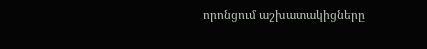որոնցում աշխատակիցները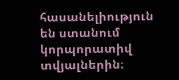հասանելիություն են ստանում կորպորատիվ տվյալներին։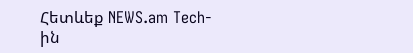Հետևեք NEWS.am Tech-ին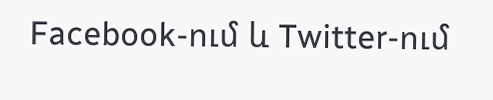Facebook-ում և Twitter-ում